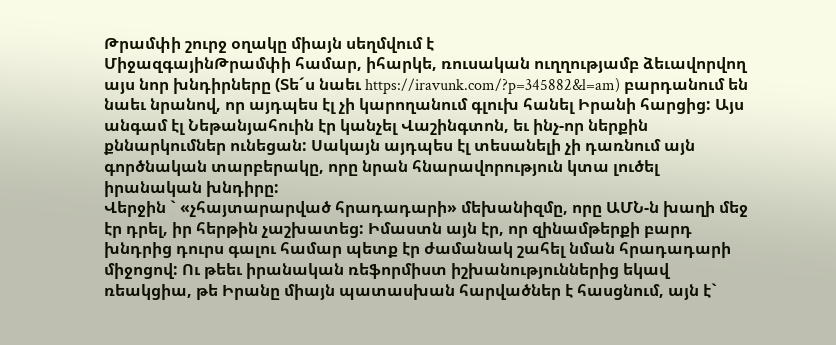Թրամփի շուրջ օղակը միայն սեղմվում է
ՄիջազգայինԹրամփի համար, իհարկե, ռուսական ուղղությամբ ձեւավորվող այս նոր խնդիրները (Տե´ս նաեւ https://iravunk.com/?p=345882&l=am) բարդանում են նաեւ նրանով, որ այդպես էլ չի կարողանում գլուխ հանել Իրանի հարցից: Այս անգամ էլ Նեթանյահուին էր կանչել Վաշինգտոն, եւ ինչ-որ ներքին քննարկումներ ունեցան: Սակայն այդպես էլ տեսանելի չի դառնում այն գործնական տարբերակը, որը նրան հնարավորություն կտա լուծել իրանական խնդիրը:
Վերջին ` «չհայտարարված հրադադարի» մեխանիզմը, որը ԱՄՆ-ն խաղի մեջ էր դրել, իր հերթին չաշխատեց: Իմաստն այն էր, որ զինամթերքի բարդ խնդրից դուրս գալու համար պետք էր ժամանակ շահել նման հրադադարի միջոցով: Ու թեեւ իրանական ռեֆորմիստ իշխանություններից եկավ ռեակցիա, թե Իրանը միայն պատասխան հարվածներ է հասցնում, այն է`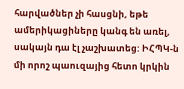հարվածներ չի հասցնի, եթե ամերիկացիները կանգ են առել, սակայն դա էլ չաշխատեց: ԻՀՊԿ-ն մի որոշ պաուզայից հետո կրկին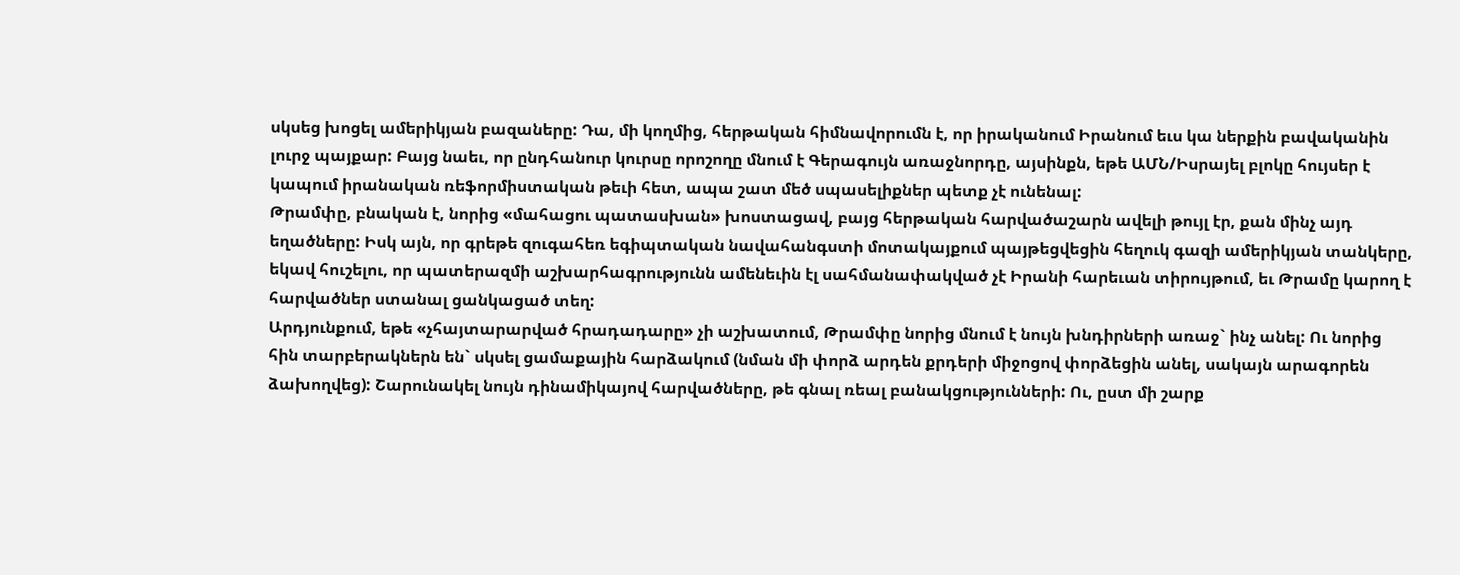սկսեց խոցել ամերիկյան բազաները: Դա, մի կողմից, հերթական հիմնավորումն է, որ իրականում Իրանում եւս կա ներքին բավականին լուրջ պայքար: Բայց նաեւ, որ ընդհանուր կուրսը որոշողը մնում է Գերագույն առաջնորդը, այսինքն, եթե ԱՄՆ/Իսրայել բլոկը հույսեր է կապում իրանական ռեֆորմիստական թեւի հետ, ապա շատ մեծ սպասելիքներ պետք չէ ունենալ:
Թրամփը, բնական է, նորից «մահացու պատասխան» խոստացավ, բայց հերթական հարվածաշարն ավելի թույլ էր, քան մինչ այդ եղածները: Իսկ այն, որ գրեթե զուգահեռ եգիպտական նավահանգստի մոտակայքում պայթեցվեցին հեղուկ գազի ամերիկյան տանկերը, եկավ հուշելու, որ պատերազմի աշխարհագրությունն ամենեւին էլ սահմանափակված չէ Իրանի հարեւան տիրույթում, եւ Թրամը կարող է հարվածներ ստանալ ցանկացած տեղ:
Արդյունքում, եթե «չհայտարարված հրադադարը» չի աշխատում, Թրամփը նորից մնում է նույն խնդիրների առաջ` ինչ անել: Ու նորից հին տարբերակներն են` սկսել ցամաքային հարձակում (նման մի փորձ արդեն քրդերի միջոցով փորձեցին անել, սակայն արագորեն ձախողվեց): Շարունակել նույն դինամիկայով հարվածները, թե գնալ ռեալ բանակցությունների: Ու, ըստ մի շարք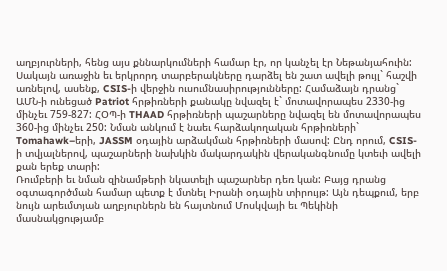աղբյուրների, հենց այս քննարկումների համար էր, որ կանչել էր Նեթանյահուին:
Սակայն առաջին եւ երկրորդ տարբերակները դարձել են շատ ավելի թույլ` հաշվի առնելով, ասենք, CSIS-ի վերջին ուսումնասիրությունները: Համաձայն դրանց` ԱՄՆ-ի ունեցած Patriot հրթիռների քանակը նվազել է` մոտավորապես 2330-ից մինչեւ 759-827: ՀՕՊ-ի THAAD հրթիռների պաշարները նվազել են մոտավորապես 360-ից մինչեւ 250: Նման անկում է նաեւ հարձակողական հրթիռների` Tomahawk–երի, JASSM օդային արձակման հրթիռների մասով: Ընդ որում, CSIS-ի տվյալներով, պաշարների նախկին մակարդակին վերականգնումը կտեւի ավելի քան երեք տարի:
Ռումբերի եւ նման զինամթերի նկատելի պաշարներ դեռ կան: Բայց դրանց օգտագործման համար պետք է մտնել Իրանի օդային տիրույթ: Այն դեպքում, երբ նույն արեւմտյան աղբյուրներն են հայտնում Մոսկվայի եւ Պեկինի մասնակցությամբ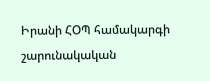Իրանի ՀՕՊ համակարգի շարունակական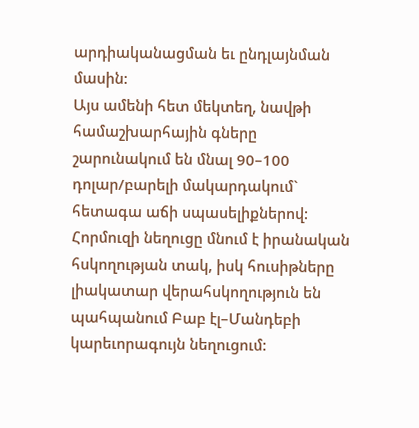արդիականացման եւ ընդլայնման մասին:
Այս ամենի հետ մեկտեղ, նավթի համաշխարհային գները շարունակում են մնալ 90–100 դոլար/բարելի մակարդակում` հետագա աճի սպասելիքներով: Հորմուզի նեղուցը մնում է իրանական հսկողության տակ, իսկ հուսիթները լիակատար վերահսկողություն են պահպանում Բաբ էլ–Մանդեբի կարեւորագույն նեղուցում: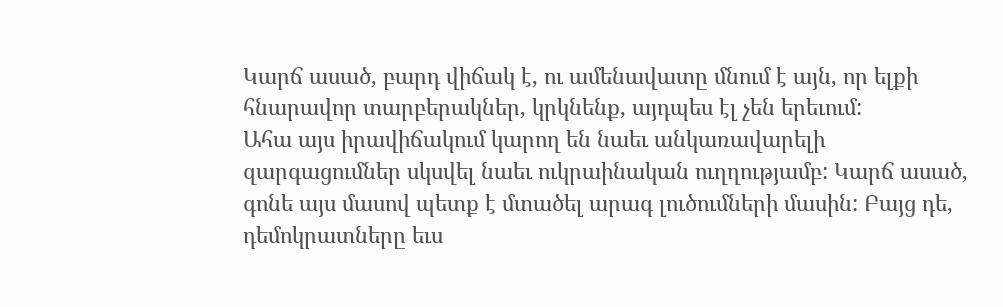Կարճ ասած, բարդ վիճակ է, ու ամենավատը մնում է այն, որ ելքի հնարավոր տարբերակներ, կրկնենք, այդպես էլ չեն երեւում:
Ահա այս իրավիճակում կարող են նաեւ անկառավարելի զարգացումներ սկսվել նաեւ ուկրաինական ուղղությամբ: Կարճ ասած, գոնե այս մասով պետք է մտածել արագ լուծումների մասին: Բայց դե, դեմոկրատները եւս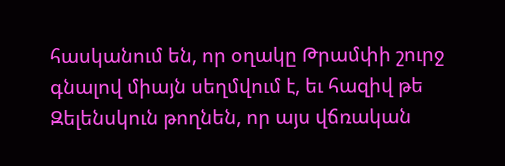հասկանում են, որ օղակը Թրամփի շուրջ գնալով միայն սեղմվում է, եւ հազիվ թե Զելենսկուն թողնեն, որ այս վճռական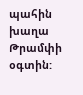պահին խաղա Թրամփի օգտին: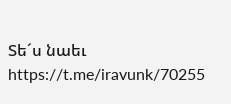Տե´ս նաեւ https://t.me/iravunk/70255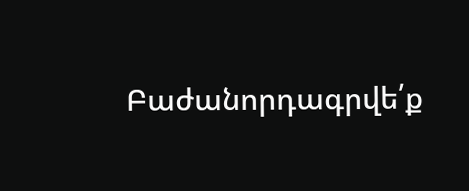Բաժանորդագրվե՛ք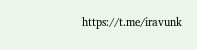https://t.me/iravunk